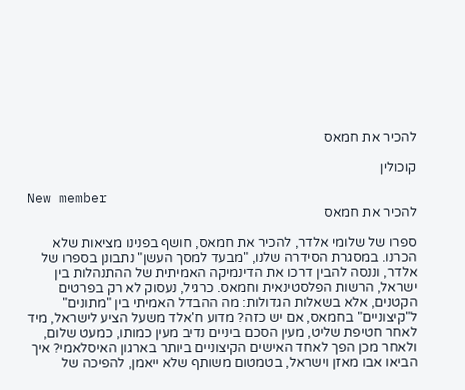להכיר את חמאס

קוכולין

New member
להכיר את חמאס

ספרו של שלומי אלדר, להכיר את חמאס, חושף בפנינו מציאות שלא הכרנו. במסגרת הסידרה שלנו, "מבעד למסך העשן" נתבונן בספרו של אלדר, וננסה להבין דרכו את הדינמיקה האמיתית של ההתנהלות בין ישראל, הרשות הפלסטינאית וחמאס. כרגיל, נעסוק לא רק בפרטים הקטנים, אלא בשאלות הגדולות: מה ההבדל האמיתי בין "מתונים" ל"קיצוניים" בחמאס, אם יש כזה? מדוע ח'אלד משעל הציע לישראל, מיד לאחר חטיפת שליט, מעין הסכם ביניים נדיב מעין כמותו, כמעט שלום, ולאחר מכן הפך לאחד האישים הקיצוניים ביותר בארגון האיסלאמי? איך הביאו אבו מאזן וישראל, בטמטום משותף שלא ייאמן, להפיכה של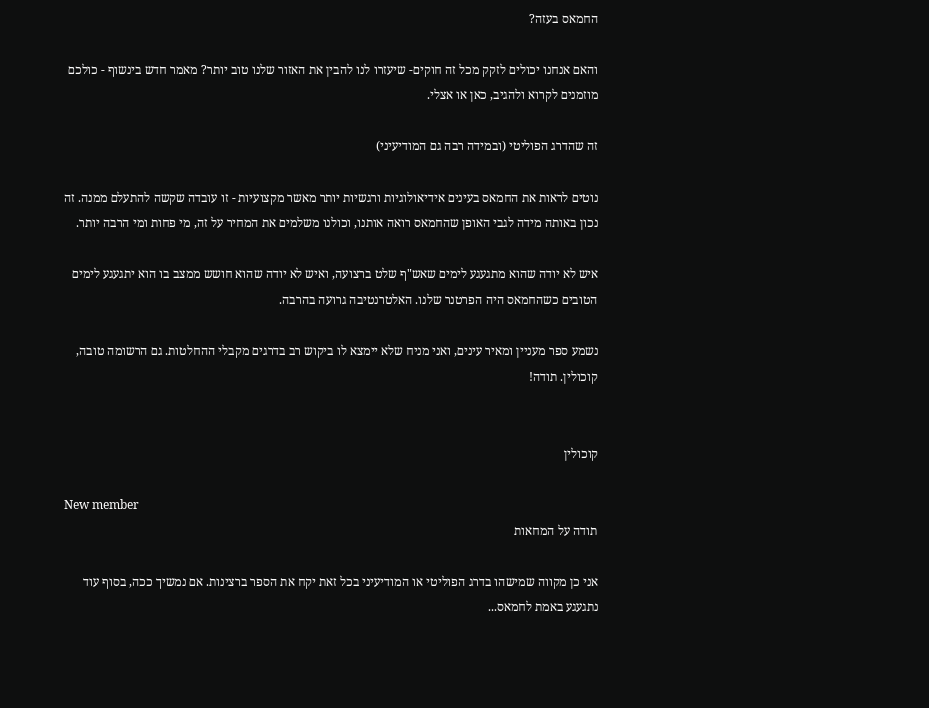החמאס בעזה?

והאם אנחנו יכולים לזקק מכל זה חוקים- שיעזרו לנו להבין את האזור שלנו טוב יותר? מאמר חדש בינשוף - כולכם מוזמנים לקרוא ולהגיב, כאן או אצלי.

זה שהדרג הפוליטי (ובמידה רבה גם המודיעיני)

נוטים לראות את החמאס בעינים אידיאולוגיות ורגשיות יותר מאשר מקצועיות - זו עובדה שקשה להתעלם ממנה. זה נכון באותה מידה לגבי האופן שהחמאס רואה אותנו, וכולנו משלמים את המחיר על זה, מי פחות ומי הרבה יותר.

איש לא יודה שהוא מתגעגע לימים שאש"ף שלט ברצועה, ואיש לא יודה שהוא חושש ממצב בו הוא יתגעגע לימים הטובים כשהחמאס היה הפרטנר שלנו. האלטרנטיבה גרועה בהרבה.

נשמע ספר מעניין ומאיר עינים, ואני מניח שלא יימצא לו ביקוש רב בדרגים מקבלי ההחלטות. גם הרשומה טובה, קוכולין. תודה!


קוכולין

New member
תודה על המחאות

אני כן מקווה שמישהו בדרג הפוליטי או המודיעיני בכל זאת יקח את הספר ברצינות. אם נמשיך ככה, בסוף עוד נתגעגע באמת לחמאס...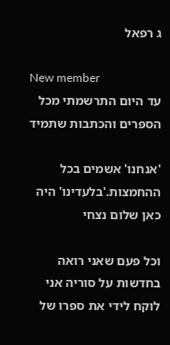ג רפאל

New member
עד היום התרשמתי מכל הספרים והכתבות שתמיד

'אנחנו' אשמים בכל ההחמצות.'בלעדינו' היה כאן שלום נצחי

וכל פעם שאני רואה בחדשות על סוריה אני לוקח לידי את ספרו של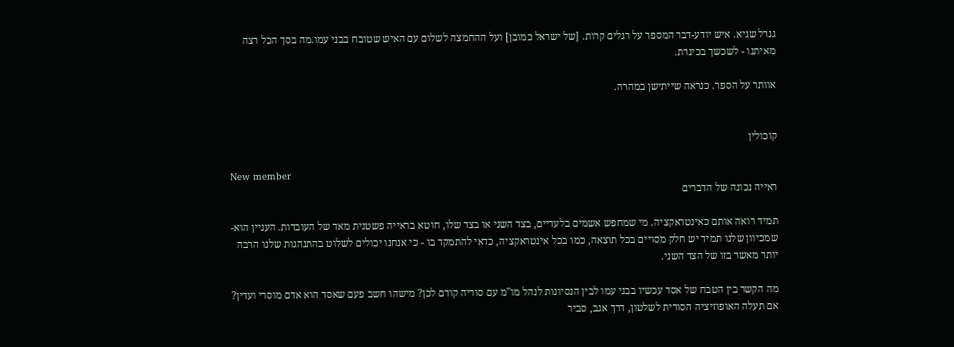גנרל שגיא. איש יודע-דבר המספר על רגלים קרות. [של ישראל כמובן] ועל ההחמצה לשלום עם האיש שטובח בבני עמו.מה בסך הכל רצה מאיתנו - לשכשך בכינרת.

אוותר על הספר. כנראה שייתישן במהרה.


קוכולין

New member
ראייה נכונה של הדברים

תמיד רואה אותם כאינטראקציה. מי שמחפש אשמים בלעדיים, בצד השני או בצד שלו, חוטא בראייה פשטנית מאד של העובדות. העניין הוא- שמכיוון שלנו תמיד יש חלק מסויים בכל תוצאה, כמו בכל אינטראקציה, כדאי להתמקד בו - כי אנחנו יכולים לשלוט בהתנהגות שלנו הרבה יותר מאשר בזו של הצד השני.

מה הקשר בין הטבח של אסד עכשיו בבני עמו לבין הנסיונות לנהל מו"מ עם סוריה קודם לכן? מישהו חשב פעם שאסד הוא אדם מוסרי ועדין? אם תעלה האופוזיציה הסורית לשלטון, דרך אגב, סביר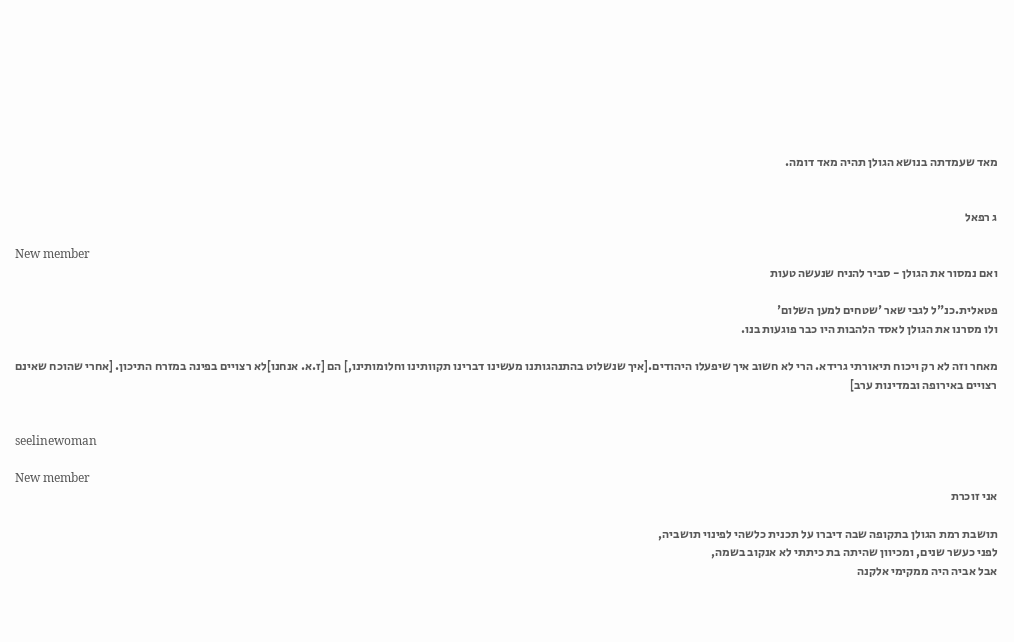מאד שעמדתה בנושא הגולן תהיה מאד דומה.


ג רפאל

New member
ואם נמסור את הגולן - סביר להניח שנעשה טעות

פטאלית.כנ"ל לגבי שאר 'שטחים למען השלום'
ולו מסרנו את הגולן לאסד הלהבות היו כבר פוגעות בנו.

מאחר וזה לא רק ויכוח תיאורתי גרידא. הרי לא חשוב איך שיפעלו היהודים.[איך שנשלוט בהתנהגותנו מעשינו דברינו תקוותינו וחלומותינו,] הם [ז.א. אנחנו]לא רצויים בפינה במזרח התיכון. [אחרי שהוכח שאינם רצויים באירופה ובמדינות ערב]


seelinewoman

New member
אני זוכרת

תושבת רמת הגולן בתקופה שבה דיברו על תכנית כלשהי לפינוי תושביה,
לפני כעשר שנים, ומכיוון שהיתה בת כיתתי לא אנקוב בשמה,
אבל אביה היה ממקימי אלקנה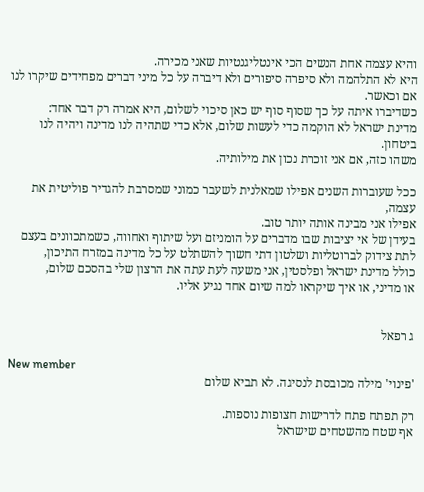והיא עצמה אחת הנשים הכי אינטליגנטיות שאני מכירה.
היא לא התלהמה ולא סיפרה סיפורים ולא דיברה על כל מיני דברים מפחידים שיקרו לנו אם וכאשר.
כשדיברו איתה על כך שסוף סוף יש כאן סיכוי לשלום, היא אמרה רק דבר אחד:
מדינת ישראל לא הוקמה כדי לעשות שלום, אלא כדי שתהיה לנו מדינה ויהיה לנו ביטחון.
משהו כזה, אם אני זוכרת נכון את מילותיה.

ככל שעוברות השנים אפילו שמאלנית לשעבר כמוני שמסרבת להגדיר פוליטית את עצמה,
אפילו אני מבינה אותה יותר טוב.
בעידן של אי יציבות שבו מדברים על הומניזם ועל שיתוף ואחווה, כשמתכוונים בעצם
לתת צידוק לברוטליות ושלטון דתי חשוך להשתלט על כל מדינה במזרח התיכון,
כולל מדינת ישראל ופלסטין, אני משעה לעת עתה את הרצון שלי בהסכם שלום,
או מדיני, או איך שיקראו למה שיום אחד נגיע אליו.


ג רפאל

New member
'פינוי' מילה מכובסת לנסיגה. לא תביא שלום

רק תפתח פתח לדרישות חצופות נוספות.
אף שטח מהשטחים שישראל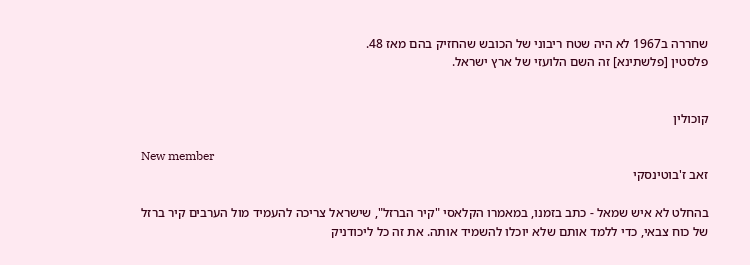שחררה ב1967 לא היה שטח ריבוני של הכובש שהחזיק בהם מאז 48.
פלסטין [פלשתינא] זה השם הלועזי של ארץ ישראל.


קוכולין

New member
זאב ז'בוטינסקי

בהחלט לא איש שמאל - כתב בזמנו, במאמרו הקלאסי "קיר הברזל", שישראל צריכה להעמיד מול הערבים קיר ברזל של כוח צבאי, כדי ללמד אותם שלא יוכלו להשמיד אותה. את זה כל ליכודניק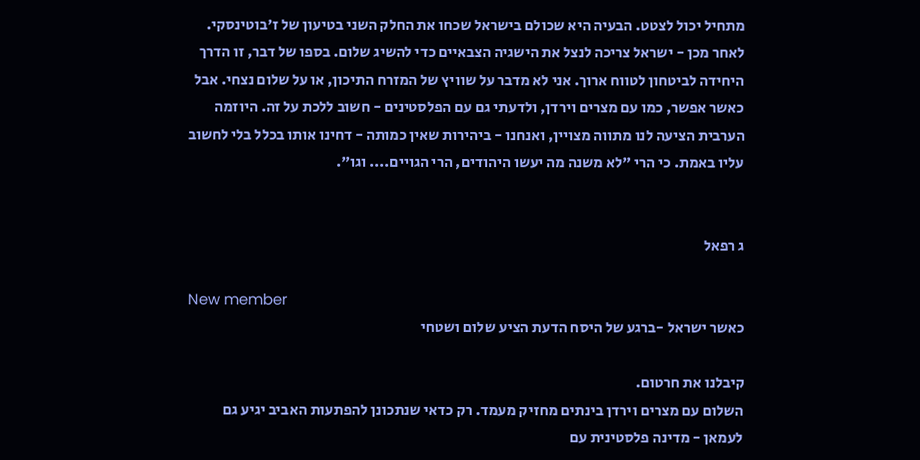מתחיל יכול לצטט. הבעיה היא שכולם בישראל שכחו את החלק השני בטיעון של ז'בוטינסקי. לאחר מכן - ישראל צריכה לנצל את הישגיה הצבאיים כדי להשיג שלום. בספו של דבר, זו הדרך היחידה לביטחון לטווח ארוך. אני לא מדבר על שוויץ של המזרח התיכון, או על שלום נצחי. אבל כאשר אפשר, כמו עם מצרים וירדן, ולדעתי גם עם הפלסטינים - חשוב ללכת על זה. היוזמה הערבית הציעה לנו מתווה מצויין, ואנחנו - ביהירות שאין כמותה - דחינו אותו בכלל בלי לחשוב עליו באמת. כי הרי "לא משנה מה יעשו היהודים, הרי הגויים.... וגו".


ג רפאל

New member
כאשר ישראל -ברגע של היסח הדעת הציע שלום ושטחי

קיבלנו את חרטום.
השלום עם מצרים וירדן בינתים מחזיק מעמד. רק כדאי שנתכונן להפתעות האביב יגיע גם לעמאן - מדינה פלסטינית עם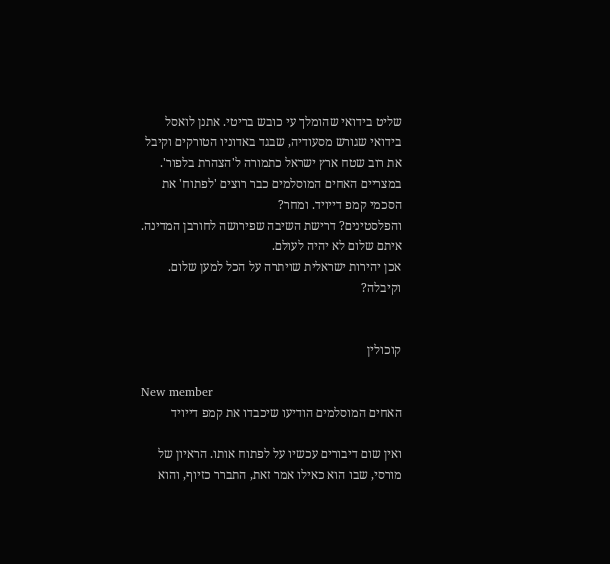שליט בידואי שהומלך עי כובש בריטי. אתנן לואסל בידואי שגורש מסעודיה, שבגד באדוניו הטורקים וקיבל את רוב שטח ארץ ישראל כתמורה ל'הצהרת בלפור'. במצריים האחים המוסלמים כבר רוצים 'לפתוח' את הסכמי קמפ דייויד. ומחר?
והפלסטינים? דרישת השיבה שפירושה לחורבן המדינה. איתם שלום לא יהיה לעולם.
אכן יהירות ישראלית שויתרה על הכל למען שלום. וקיבלה?


קוכולין

New member
האחים המוסלמים הודיעו שיכבדו את קמפ דייויד

ואין שום דיבורים עכשיו על לפתוח אותו. הראיון של מורסי, שבו הוא כאילו אמר זאת, התברר כזיוף, והוא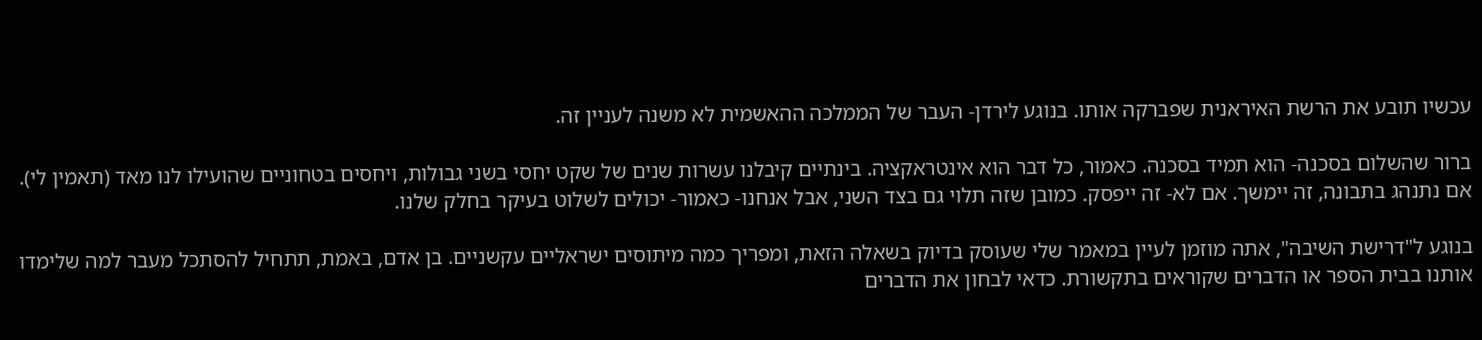עכשיו תובע את הרשת האיראנית שפברקה אותו. בנוגע לירדן- העבר של הממלכה ההאשמית לא משנה לעניין זה.

ברור שהשלום בסכנה- הוא תמיד בסכנה. כאמור, כל דבר הוא אינטראקציה. בינתיים קיבלנו עשרות שנים של שקט יחסי בשני גבולות, ויחסים בטחוניים שהועילו לנו מאד (תאמין לי). אם נתנהג בתבונה, זה יימשך. אם לא- זה ייפסק. כמובן שזה תלוי גם בצד השני, אבל אנחנו- כאמור- יכולים לשלוט בעיקר בחלק שלנו.

בנוגע ל"דרישת השיבה", אתה מוזמן לעיין במאמר שלי שעוסק בדיוק בשאלה הזאת, ומפריך כמה מיתוסים ישראליים עקשניים. בן אדם, באמת, תתחיל להסתכל מעבר למה שלימדו אותנו בבית הספר או הדברים שקוראים בתקשורת. כדאי לבחון את הדברים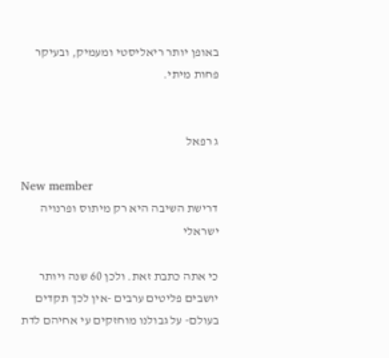באופן יותר ריאליסטי ומעמיק, ובעיקר פחות מיתי.


ג רפאל

New member
דרישת השיבה היא רק מיתוס ופרנויה ישראלי

כי אתה כתבת זאת. ולכן 60 שנה ויותר יושבים פליטים ערבים -אין לכך תקדים בעולם- על גבולנו מוחזקים עי אחיהם לדת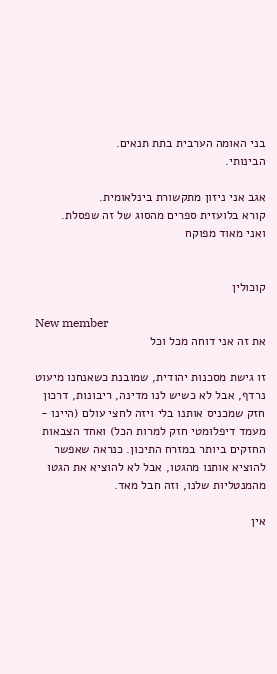בני האומה הערבית בתת תנאים.
הבינותי.

אגב אני ניזון מתקשורת בינלאומית.
קורא בלועזית ספרים מהסוג של זה שפסלת.
ואני מאוד מפוקח


קוכולין

New member
את זה אני דוחה מכל וכל

זו גישת מסכנות יהודית, שמובנת כשאנחנו מיעוט נרדף, אבל לא כשיש לנו מדינה, ריבונות, דרכון חזק שמכניס אותנו בלי ויזה לחצי עולם (היינו - מעמד דיפלומטי חזק למרות הכל) ואחד הצבאות החזקים ביותר במזרח התיכון. כנראה שאפשר להוציא אותנו מהגטו, אבל לא להוציא את הגטו מהמנטליות שלנו, וזה חבל מאד.

אין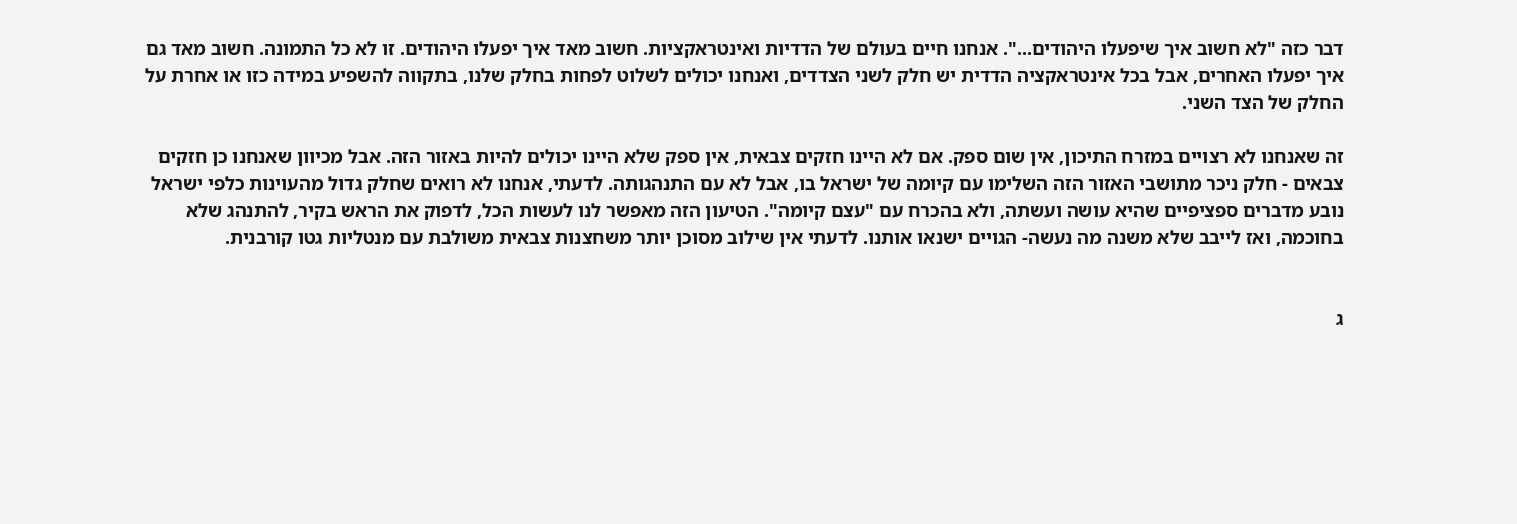דבר כזה "לא חשוב איך שיפעלו היהודים...". אנחנו חיים בעולם של הדדיות ואינטראקציות. חשוב מאד איך יפעלו היהודים. זו לא כל התמונה. חשוב מאד גם איך יפעלו האחרים, אבל בכל אינטראקציה הדדית יש חלק לשני הצדדים, ואנחנו יכולים לשלוט לפחות בחלק שלנו, בתקווה להשפיע במידה כזו או אחרת על החלק של הצד השני.

זה שאנחנו לא רצויים במזרח התיכון, אין שום ספק. אם לא היינו חזקים צבאית, אין ספק שלא היינו יכולים להיות באזור הזה. אבל מכיוון שאנחנו כן חזקים צבאים - חלק ניכר מתושבי האזור הזה השלימו עם קיומה של ישראל בו, אבל לא עם התנהגותה. לדעתי, אנחנו לא רואים שחלק גדול מהעוינות כלפי ישראל נובע מדברים ספציפיים שהיא עושה ועשתה, ולא בהכרח עם "עצם קיומה". הטיעון הזה מאפשר לנו לעשות הכל, לדפוק את הראש בקיר, להתנהג שלא בחוכמה, ואז לייבב שלא משנה מה נעשה- הגויים ישנאו אותנו. לדעתי אין שילוב מסוכן יותר משחצנות צבאית משולבת עם מנטליות גטו קורבנית.


ג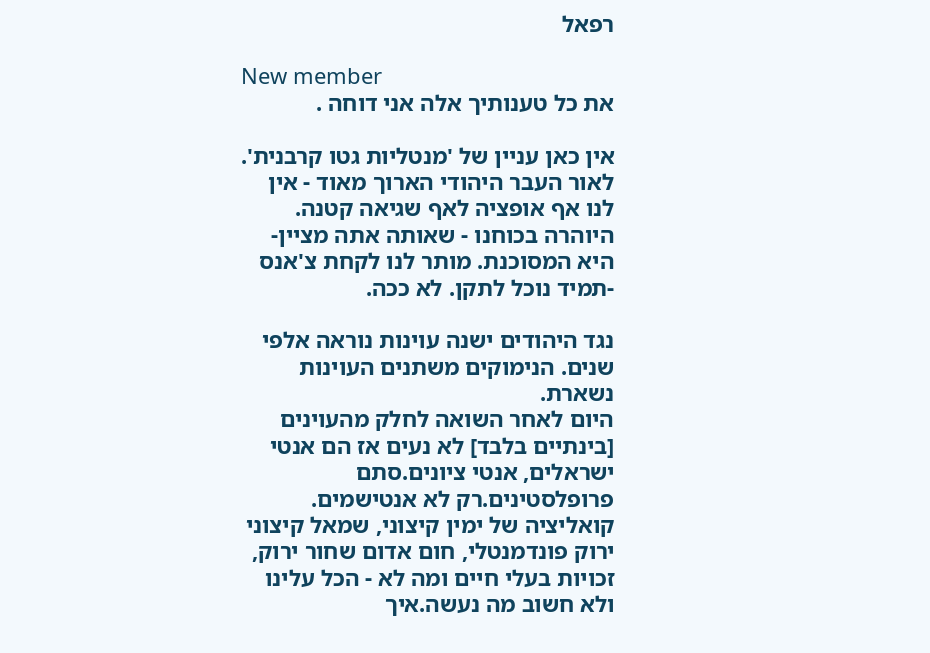רפאל

New member
את כל טענותיך אלה אני דוחה .

אין כאן עניין של 'מנטליות גטו קרבנית'.
לאור העבר היהודי הארוך מאוד - אין לנו אף אופציה לאף שגיאה קטנה.
היוהרה בכוחנו - שאותה אתה מציין- היא המסוכנת. מותר לנו לקחת צ'אנס -תמיד נוכל לתקן. לא ככה.

נגד היהודים ישנה עוינות נוראה אלפי שנים. הנימוקים משתנים העוינות נשארת.
היום לאחר השואה לחלק מהעוינים [בינתיים בלבד] לא נעים אז הם אנטי ישראלים, אנטי ציונים.סתם פרופלסטינים.רק לא אנטישמים.
קואליציה של ימין קיצוני, שמאל קיצוני ירוק פונדמנטלי, חום אדום שחור ירוק, זכויות בעלי חיים ומה לא - הכל עלינו ולא חשוב מה נעשה.איך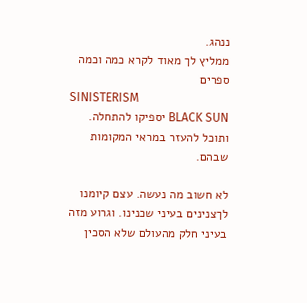ננהג.
ממליץ לך מאוד לקרא כמה וכמה ספרים
SINISTERISM
BLACK SUN יספיקו להתחלה. ותוכל להעזר במראי המקומות שבהם.

לא חשוב מה נעשה. עצם קיומנו לךצנינים בעיני שכנינו. וגרוע מזה בעיני חלק מהעולם שלא הסכין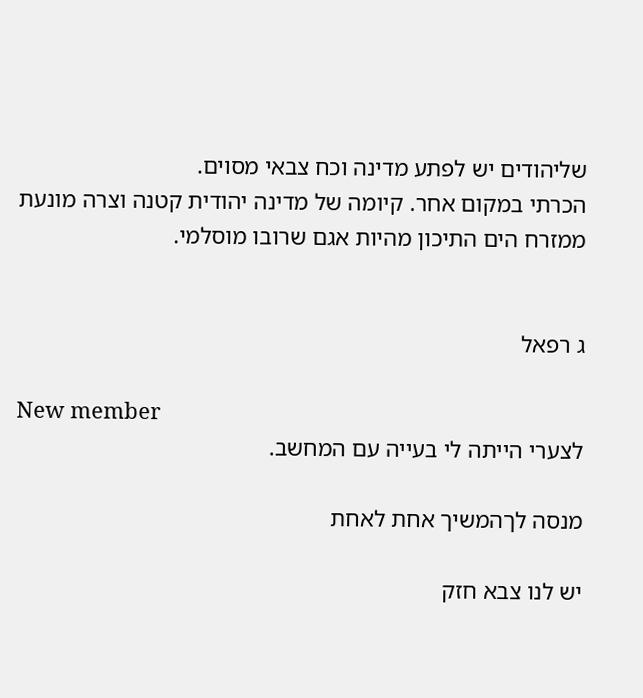שליהודים יש לפתע מדינה וכח צבאי מסוים.
הכרתי במקום אחר. קיומה של מדינה יהודית קטנה וצרה מונעת ממזרח הים התיכון מהיות אגם שרובו מוסלמי.


ג רפאל

New member
לצערי הייתה לי בעייה עם המחשב.

מנסה לךהמשיך אחת לאחת

יש לנו צבא חזק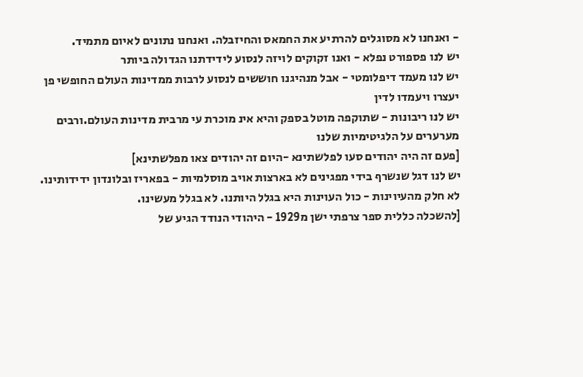- ואנחנו לא מסוגלים להרתיע את החמאס והחיזבלה. ואנחנו נתונים לאיום מתמיד.
יש לנו פספורט נפלא - ואנו זקוקים לויזה לנסוע לידידתנו הגדולה ביותר
יש לנו מעמד דיפלומטי - אבל מנהיגנו חוששים לנסוע לרבות ממדינות העולם החופשי פן יעצרו ויעמדו לדין
יש לנו ריבונות - שתוקפה מוטל בספק והיא אינ מוכרת עי מרבית מדינות העולם.ורבים מערערים על הלגיטימיות שלנו
[פעם זה היה יהודים סעו לפלשתינא -היום זה יהודים צאו מפלשתינא]
יש לנו דגל שנשרף בידי מפגינים לא בארצות אויב מוסלמיות - בפאריז ובלונדון ידידותינו.
לא חלק מהעיוינות - כול העוינות היא בגלל היותנו. לא בגלל מעשינו.
[להשכלה כללית ספר צרפתי ישן מ1929 - היהודי הנודד הגיע של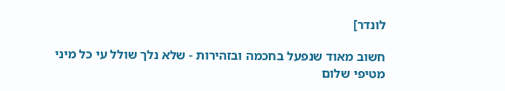לונדר]

חשוב מאוד שנפעל בחכמה ובזהירות - שלא נלך שולל עי כל מיני מטיפי שלום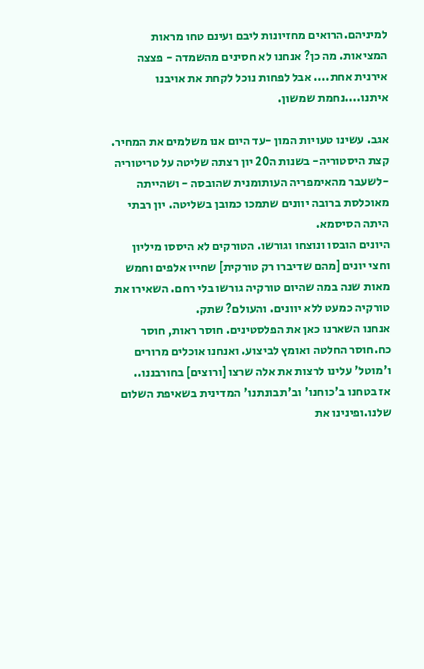למיניהם.הרואים מחזיונות ליבם ועינם טחו מראות המציאות. מה כן? אנחנו לא חסינים מהשמדה - פצצה אירנית אחת.... אבל לפחות נוכל לקחת את אויבנו איתנו....נחמת שמשון.

אגב. עשינו טעויות המון -עד היום אנו משלמים את המחיר.
קצת היסטוריה- בשנות ה20 יון רצתה שליטה על טריטוריה -לשעבר מהאימפריה העותומנית שהובסה - ושהייתה מאוכלסת ברובה יוונים שתמכו כמובן בשליטה. יון רבתי היתה הסיסמא.
היונים הובסו ונוצחו וגורשו. הטורקים לא היססו מיליון וחצי יונים [מהם שדיברו רק טורקית] שחייו אלפים וחמש מאות שנה במה שהיום טורקיה גורשו בלי רחם. השאירו את טורקיה כמעט ללא יוונים. והעולם? שתק.
אנחנו השארנו כאן את הפלסטינים. חוסר ראות, חוסר כח.חוסר החלטה ואומץ לביצוע. ואנחנו אוכלים מרורים ו'מוטל' עלינו לרצות את אלה שרצו [ורוצים] בחורבננו..
אז בטחנו ב'כוחנו' וב'תבונתנו' המדינית בשאיפת השלום שלנו.ופינינו את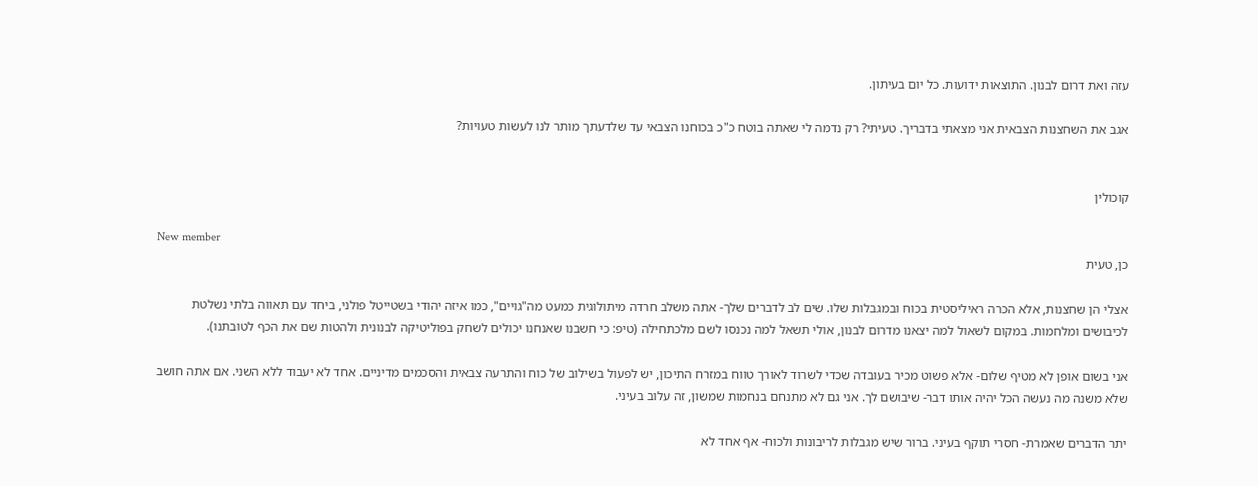עזה ואת דרום לבנון. התוצאות ידועות. כל יום בעיתון.

אגב את השחצנות הצבאית אני מצאתי בדבריך. טעיתי? רק נדמה לי שאתה בוטח כ"כ בכוחנו הצבאי עד שלדעתך מותר לנו לעשות טעויות?


קוכולין

New member
כן, טעית

אצלי הן שחצנות, אלא הכרה ראיליסטית בכוח ובמגבלות שלו. שים לב לדברים שלך- אתה משלב חרדה מיתולוגית כמעט מה"גויים", כמו איזה יהודי בשטייטל פולני, ביחד עם תאווה בלתי נשלטת לכיבושים ומלחמות. במקום לשאול למה יצאנו מדרום לבנון, אולי תשאל למה נכנסו לשם מלכתחילה (טיפ: כי חשבנו שאנחנו יכולים לשחק בפוליטיקה לבנונית ולהטות שם את הכף לטובתנו).

אני בשום אופן לא מטיף שלום- אלא פשוט מכיר בעובדה שכדי לשרוד לאורך טווח במזרח התיכון, יש לפעול בשילוב של כוח והתרעה צבאית והסכמים מדיניים. אחד לא יעבוד ללא השני. אם אתה חושב שלא משנה מה נעשה הכל יהיה אותו דבר- שיבושם לך. אני גם לא מתנחם בנחמות שמשון, זה עלוב בעיני.

יתר הדברים שאמרת- חסרי תוקף בעיני. ברור שיש מגבלות לריבונות ולכוח- אף אחד לא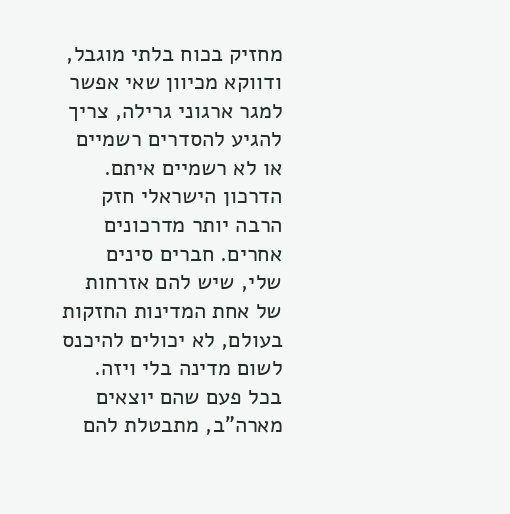מחזיק בכוח בלתי מוגבל, ודווקא מכיוון שאי אפשר למגר ארגוני גרילה, צריך להגיע להסדרים רשמיים או לא רשמיים איתם. הדרכון הישראלי חזק הרבה יותר מדרכונים אחרים. חברים סינים שלי, שיש להם אזרחות של אחת המדינות החזקות בעולם, לא יכולים להיכנס לשום מדינה בלי ויזה. בכל פעם שהם יוצאים מארה"ב, מתבטלת להם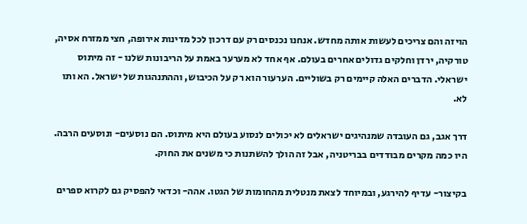הויזה והם צריכים לעשות אותה מחדש. אנחנו נכנסים רק עם דרכון לכל מדינות אירופה, חצי ממזרח אסיה, טורקיה, ירדן וחלקים גדולים אחרים בעולם. אף אחד לא מערער באמת על הריבונות שלנו - זה מיתוס ישראלי. הדברים האלה קיימים רק בשוליים. הערעור הוא רק על הכיבוש, וההתנהגות של ישראל. הא ותו לא.

דרך אגב, גם העובדה שמנהיגים ישראלים לא יכולים לנסוע בעולם היא מיתוס. הם נוסעים- ונוסעים הרבה. היו כמה מקרים מבודדים בבריטניה, אבל זה הולך להשתנות כי משנים את החוק.

בקיצור- עדיף להירגע, ובמיוחד לצאת מנטלית מהחומות של הגטו. אהה- וכדאי להפסיק גם לקרוא ספרים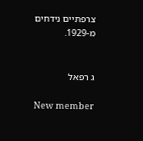צרפתיים נידחים מ-1929.


ג רפאל

New member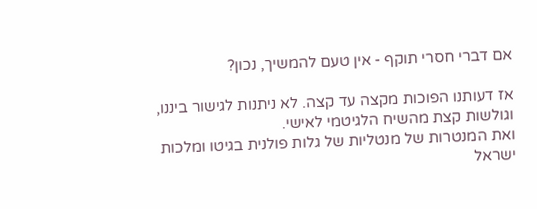אם דברי חסרי תוקף - אין טעם להמשיך, נכון?

אז דעותנו הפוכות מקצה עד קצה. לא ניתנות לגישור ביננו, וגולשות קצת מהשיח הלגיטמי לאישי.
ואת המנטרות של מנטליות של גלות פולנית בגיטו ומלכות ישראל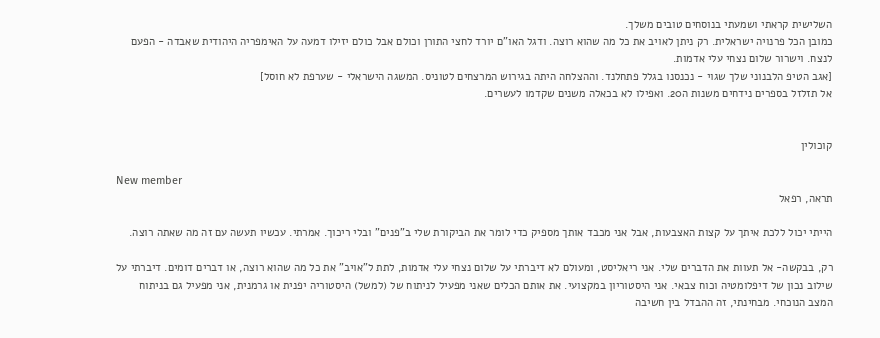השלישית קראתי ושמעתי בנוסחים טובים משלך.
כמובן הכל פרנויה ישראלית. רק ניתן לאויב את כל מה שהוא רוצה. ודגל האו"ם יורד לחצי התורן וכולם אבל כולם יזילו דמעה על האימפריה היהודית שאבדה - הפעם לנצח. וישרור שלום נצחי עלי אדמות.
[אגב הטיפ הלבנוני שלך שגוי - נכנסנו בגלל פתחלנד. וההצלחה היתה בגירוש המרצחים לטוניס. המשגה הישראלי - שערפת לא חוסל]
אל תזלזל בספרים נידחים משנות ה20. ואפילו לא בכאלה משנים שקדמו לעשרים.


קוכולין

New member
תראה, רפאל

הייתי יכול ללכת איתך על קצות האצבעות, אבל אני מכבד אותך מספיק כדי לומר את הביקורת שלי ב"פנים" ובלי ריכוך. אמרתי. עכשיו תעשה עם זה מה שאתה רוצה.

רק, בבקשה- אל תעוות את הדברים שלי. אני ריאליסט, ומעולם לא דיברתי על שלום נצחי עלי אדמות, לתת ל"אויב" את כל מה שהוא רוצה, או דברים דומים. דיברתי על שילוב נכון של דיפלומטיה וכוח צבאי. אני היסטוריון במקצועי. את אותם הכלים שאני מפעיל לניתוח של (למשל) היסטוריה יפנית או גרמנית, אני מפעיל גם בניתוח המצב הנוכחי. מבחינתי, זה ההבדל בין חשיבה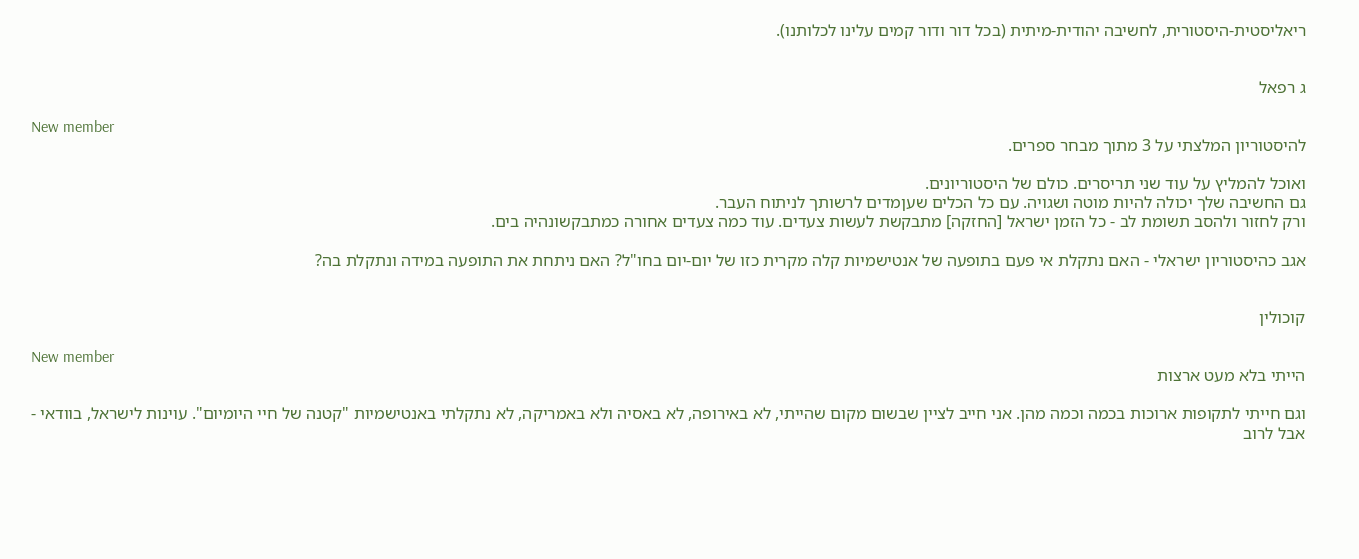ריאליסטית-היסטורית, לחשיבה יהודית-מיתית (בכל דור ודור קמים עלינו לכלותנו).


ג רפאל

New member
להיסטוריון המלצתי על 3 מתוך מבחר ספרים.

ואוכל להמליץ על עוד שני תריסרים. כולם של היסטוריונים.
גם החשיבה שלך יכולה להיות מוטה ושגויה. עם כל הכלים שעןמדים לרשותך לניתוח העבר.
ורק לחזור ולהסב תשומת לב - כל הזמן ישראל [החזקה] מתבקשת לעשות צעדים. עוד כמה צעדים אחורה כמתבקשונהיה בים.

אגב כהיסטוריון ישראלי - האם נתקלת אי פעם בתופעה של אנטישמיות קלה מקרית כזו של יום-יום בחו"ל? האם ניתחת את התופעה במידה ונתקלת בה?


קוכולין

New member
הייתי בלא מעט ארצות

וגם חייתי לתקופות ארוכות בכמה וכמה מהן. אני חייב לציין שבשום מקום שהייתי, לא באירופה, לא באסיה ולא באמריקה, לא נתקלתי באנטישמיות "קטנה של חיי היומיום". עוינות לישראל, בוודאי - אבל לרוב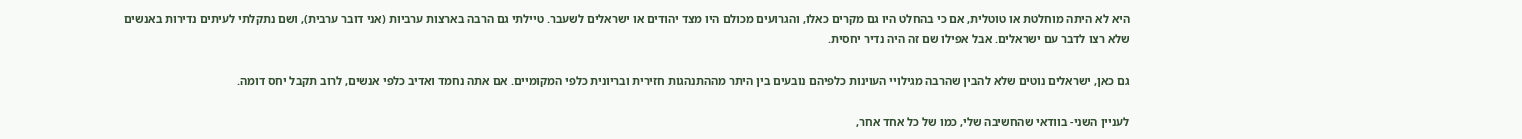היא לא היתה מוחלטת או טוטלית, אם כי בהחלט היו גם מקרים כאלו, והגרועים מכולם היו מצד יהודים או ישראלים לשעבר. טיילתי גם הרבה בארצות ערביות (אני דובר ערבית), ושם נתקלתי לעיתים נדירות באנשים שלא רצו לדבר עם ישראלים. אבל אפילו שם זה היה נדיר יחסית.

גם כאן, ישראלים נוטים שלא להבין שהרבה מגילויי העוינות כלפיהם נובעים בין היתר מההתנהגות חזירית ובריונית כלפי המקומיים. אם אתה נחמד ואדיב כלפי אנשים, לרוב תקבל יחס דומה.

לעניין השני- בוודאי שהחשיבה שלי, כמו של כל אחד אחר,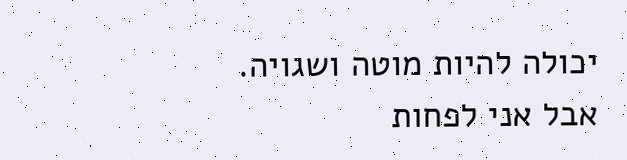יכולה להיות מוטה ושגויה. אבל אני לפחות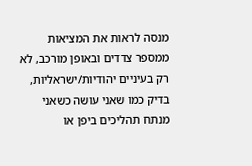מנסה לראות את המציאות ממספר צדדים ובאופן מורכב, לא רק בעיניים יהודיות/ישראליות, בדיק כמו שאני עושה כשאני מנתח תהליכים ביפן או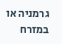גרמניה או במזרח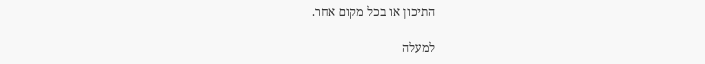התיכון או בכל מקום אחר.

למעלה